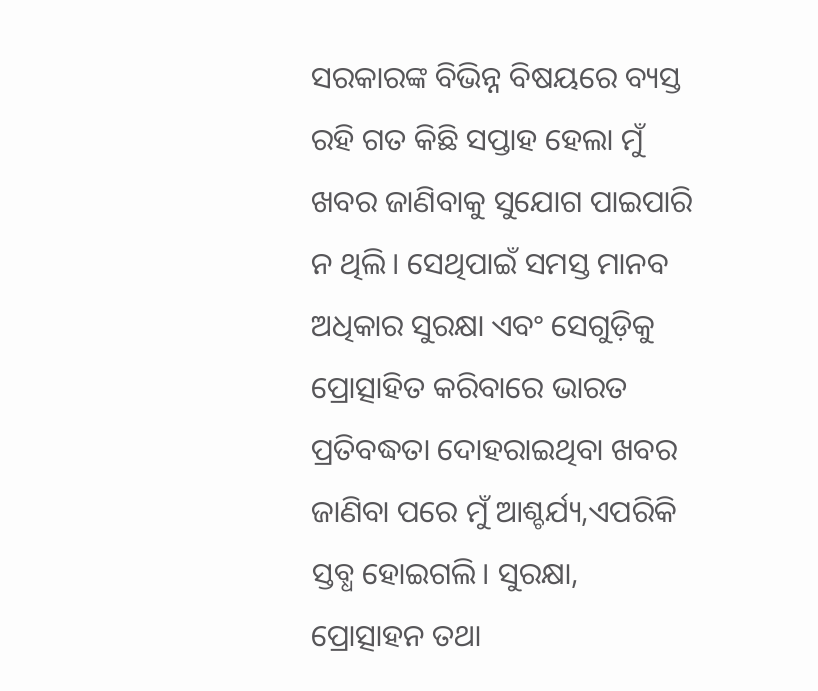ସରକାରଙ୍କ ବିଭିନ୍ନ ବିଷୟରେ ବ୍ୟସ୍ତ ରହି ଗତ କିଛି ସପ୍ତାହ ହେଲା ମୁଁ ଖବର ଜାଣିବାକୁ ସୁଯୋଗ ପାଇପାରି ନ ଥିଲି। ସେଥିପାଇଁ ସମସ୍ତ ମାନବ ଅଧିକାର ସୁରକ୍ଷା ଏବଂ ସେଗୁଡ଼ିକୁ ପ୍ରୋତ୍ସାହିତ କରିବାରେ ଭାରତ ପ୍ରତିବଦ୍ଧତା ଦୋହରାଇଥିବା ଖବର ଜାଣିବା ପରେ ମୁଁ ଆଶ୍ଚର୍ଯ୍ୟ,ଏପରିକି ସ୍ତବ୍ଧ ହୋଇଗଲି। ସୁରକ୍ଷା, ପ୍ରୋତ୍ସାହନ ତଥା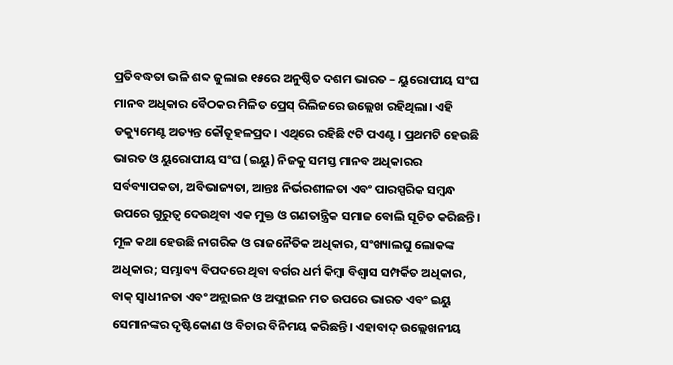ପ୍ରତିବଦ୍ଧତା ଭଳି ଶବ୍ଦ ଜୁଲାଇ ୧୫ରେ ଅନୁଷ୍ଠିତ ଦଶମ ଭାରତ – ୟୁରୋପୀୟ ସଂଘ ମାନବ ଅଧିକାର ବୈଠକର ମିଳିତ ପ୍ରେସ୍ ରିଲିଜରେ ଉଲ୍ଲେଖ ରହିଥିଲା। ଏହି ଡକ୍ୟୁମେଣ୍ଟ ଅତ୍ୟନ୍ତ କୌତୂହଳପ୍ରଦ। ଏଥିରେ ରହିଛି ୯ଟି ପଏଣ୍ଟ। ପ୍ରଥମଟି ହେଉଛି ଭାରତ ଓ ୟୁରୋପୀୟ ସଂଘ (ଇୟୁ) ନିଜକୁ ସମସ୍ତ ମାନବ ଅଧିକାରର ସର୍ବବ୍ୟାପକତା, ଅବିଭାଜ୍ୟତା, ଆନ୍ତଃ ନିର୍ଭରଶୀଳତା ଏବଂ ପାରସ୍ପରିକ ସମ୍ବନ୍ଧ ଉପରେ ଗୁରୁତ୍ୱ ଦେଉଥିବା ଏକ ମୁକ୍ତ ଓ ଗଣତାନ୍ତ୍ରିକ ସମାଜ ବୋଲି ସୂଚିତ କରିଛନ୍ତି। ମୂଳ କଥା ହେଉଛି ନାଗରିକ ଓ ରାଜନୈତିକ ଅଧିକାର, ସଂଖ୍ୟାଲଘୁ ଲୋକଙ୍କ ଅଧିକାର; ସମ୍ଭାବ୍ୟ ବିପଦରେ ଥିବା ବର୍ଗର ଧର୍ମ କିମ୍ବା ବିଶ୍ୱାସ ସମ୍ପର୍କିତ ଅଧିକାର, ବାକ୍ ସ୍ବାଧୀନତା ଏବଂ ଅନ୍ଲାଇନ ଓ ଅଫ୍ଲାଇନ ମତ ଉପରେ ଭାରତ ଏବଂ ଇୟୁ ସେମାନଙ୍କର ଦୃଷ୍ଟିକୋଣ ଓ ବିଚାର ବିନିମୟ କରିଛନ୍ତି। ଏହାବାଦ୍ ଉଲ୍ଲେଖନୀୟ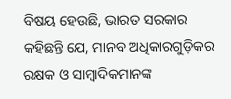ବିଷୟ ହେଉଛି, ଭାରତ ସରକାର କହିଛନ୍ତି ଯେ, ମାନବ ଅଧିକାରଗୁଡ଼ିକର ରକ୍ଷକ ଓ ସାମ୍ବାଦିକମାନଙ୍କ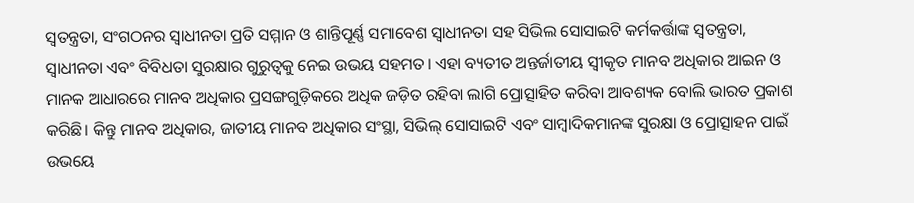ସ୍ବତନ୍ତ୍ରତା, ସଂଗଠନର ସ୍ବାଧୀନତା ପ୍ରତି ସମ୍ମାନ ଓ ଶାନ୍ତିପୂର୍ଣ୍ଣ ସମାବେଶ ସ୍ବାଧୀନତା ସହ ସିଭିଲ ସୋସାଇଟି କର୍ମକର୍ତ୍ତାଙ୍କ ସ୍ବତନ୍ତ୍ରତା, ସ୍ବାଧୀନତା ଏବଂ ବିବିଧତା ସୁରକ୍ଷାର ଗୁରୁତ୍ୱକୁ ନେଇ ଉଭୟ ସହମତ। ଏହା ବ୍ୟତୀତ ଅନ୍ତର୍ଜାତୀୟ ସ୍ବୀକୃତ ମାନବ ଅଧିକାର ଆଇନ ଓ ମାନକ ଆଧାରରେ ମାନବ ଅଧିକାର ପ୍ରସଙ୍ଗଗୁଡ଼ିକରେ ଅଧିକ ଜଡ଼ିତ ରହିବା ଲାଗି ପ୍ରୋତ୍ସାହିତ କରିବା ଆବଶ୍ୟକ ବୋଲି ଭାରତ ପ୍ରକାଶ କରିଛି। କିନ୍ତୁ ମାନବ ଅଧିକାର, ଜାତୀୟ ମାନବ ଅଧିକାର ସଂସ୍ଥା, ସିଭିଲ୍ ସୋସାଇଟି ଏବଂ ସାମ୍ବାଦିକମାନଙ୍କ ସୁରକ୍ଷା ଓ ପ୍ରୋତ୍ସାହନ ପାଇଁ ଉଭୟେ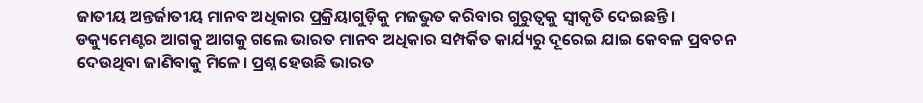ଜାତୀୟ ଅନ୍ତର୍ଜାତୀୟ ମାନବ ଅଧିକାର ପ୍ରକ୍ରିୟାଗୁଡ଼ିକୁ ମଜଭୁତ କରିବାର ଗୁରୁତ୍ୱକୁ ସ୍ବୀକୃତି ଦେଇଛନ୍ତି।
ଡକ୍ୟୁମେଣ୍ଟର ଆଗକୁ ଆଗକୁ ଗଲେ ଭାରତ ମାନବ ଅଧିକାର ସମ୍ପର୍କିତ କାର୍ଯ୍ୟରୁ ଦୂରେଇ ଯାଇ କେବଳ ପ୍ରବଚନ ଦେଉଥିବା ଜାଣିବାକୁ ମିଳେ। ପ୍ରଶ୍ନ ହେଉଛି ଭାରତ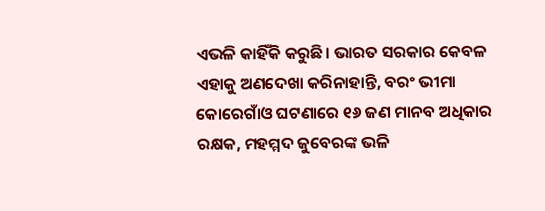ଏଭଳି କାହିଁକି କରୁଛି। ଭାରତ ସରକାର କେବଳ ଏହାକୁ ଅଣଦେଖା କରିନାହାନ୍ତି, ବରଂ ଭୀମା କୋରେଗାଁଓ ଘଟଣାରେ ୧୬ ଜଣ ମାନବ ଅଧିକାର ରକ୍ଷକ, ମହମ୍ମଦ ଜୁବେରଙ୍କ ଭଳି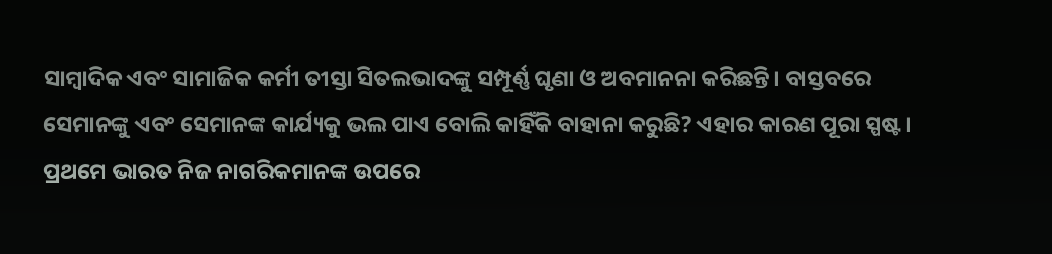ସାମ୍ବାଦିକ ଏବଂ ସାମାଜିକ କର୍ମୀ ତୀସ୍ତା ସିତଲଭାଦଙ୍କୁ ସମ୍ପୂର୍ଣ୍ଣ ଘୃଣା ଓ ଅବମାନନା କରିଛନ୍ତି। ବାସ୍ତବରେ ସେମାନଙ୍କୁ ଏବଂ ସେମାନଙ୍କ କାର୍ଯ୍ୟକୁ ଭଲ ପାଏ ବୋଲି କାହିଁକି ବାହାନା କରୁଛି? ଏହାର କାରଣ ପୂରା ସ୍ପଷ୍ଟ। ପ୍ରଥମେ ଭାରତ ନିଜ ନାଗରିକମାନଙ୍କ ଉପରେ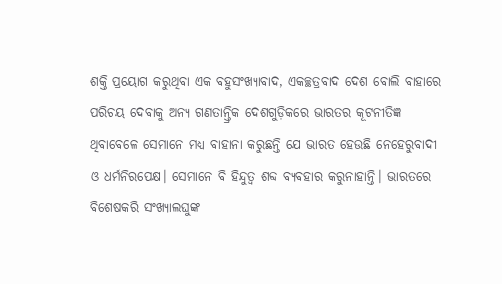ଶକ୍ତି ପ୍ରୟୋଗ କରୁଥିବା ଏକ ବହୁସଂଖ୍ୟାବାଦ, ଏକଚ୍ଛତ୍ରବାଦ ଦେଶ ବୋଲି ବାହାରେ ପରିଚୟ ଦେବାକୁ ଅନ୍ୟ ଗଣତାନ୍ତ୍ରିକ ଦେଶଗୁଡ଼ିକରେ ଭାରତର କୂଟନୀତିଜ୍ଞ ଥିବାବେଳେ ସେମାନେ ମଧ୍ୟ ବାହାନା କରୁଛନ୍ତି ଯେ ଭାରତ ହେଉଛି ନେହେରୁବାଦୀ ଓ ଧର୍ମନିରପେକ୍ଷ। ସେମାନେ ବି ହିନ୍ଦୁତ୍ୱ ଶବ୍ଦ ବ୍ୟବହାର କରୁନାହାନ୍ତି। ଭାରତରେ ବିଶେଷକରି ସଂଖ୍ୟାଲଘୁଙ୍କ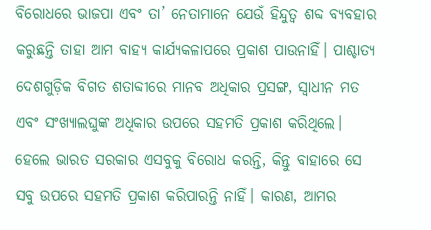ବିରୋଧରେ ଭାଜପା ଏବଂ ତା’ ନେତାମାନେ ଯେଉଁ ହିନ୍ଦୁତ୍ୱ ଶବ୍ଦ ବ୍ୟବହାର କରୁଛନ୍ତି ତାହା ଆମ ବାହ୍ୟ କାର୍ଯ୍ୟକଳାପରେ ପ୍ରକାଶ ପାଉନାହିଁ। ପାଶ୍ଚାତ୍ୟ ଦେଶଗୁଡ଼ିକ ବିଗତ ଶତାବ୍ଦୀରେ ମାନବ ଅଧିକାର ପ୍ରସଙ୍ଗ, ସ୍ବାଧୀନ ମତ ଏବଂ ସଂଖ୍ୟାଲଘୁଙ୍କ ଅଧିକାର ଉପରେ ସହମତି ପ୍ରକାଶ କରିଥିଲେ। ହେଲେ ଭାରତ ସରକାର ଏସବୁକୁ ବିରୋଧ କରନ୍ତି, କିନ୍ତୁ ବାହାରେ ସେ ସବୁ ଉପରେ ସହମତି ପ୍ରକାଶ କରିପାରନ୍ତି ନାହିଁ। କାରଣ, ଆମର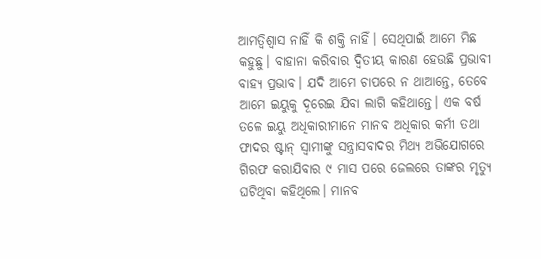ଆମତ୍ବିଶ୍ୱାସ ନାହିଁ କି ଶକ୍ତି ନାହିଁ। ସେଥିପାଇଁ ଆମେ ମିଛ କହୁଛୁ। ବାହାନା କରିବାର ଦ୍ୱିତୀୟ କାରଣ ହେଉଛି ପ୍ରଭାବୀ ବାହ୍ୟ ପ୍ରଭାବ। ଯଦି ଆମେ ଚାପରେ ନ ଥାଆନ୍ତେ, ତେବେ ଆମେ ଇୟୁକୁ ଦୂରେଇ ଯିବା ଲାଗି କହିଥାନ୍ତେ। ଏକ ବର୍ଷ ତଳେ ଇୟୁ ଅଧିକାରୀମାନେ ମାନବ ଅଧିକାର କର୍ମୀ ତଥା ଫାଦର ଷ୍ଟାନ୍ ସ୍ବାମୀଙ୍କୁ ସନ୍ତ୍ରାସବାଦର ମିଥ୍ୟ ଅଭିଯୋଗରେ ଗିରଫ କରାଯିବାର ୯ ମାସ ପରେ ଜେଲରେ ତାଙ୍କର ମୃତ୍ୟୁ ଘଟିଥିବା କହିଥିଲେ। ମାନବ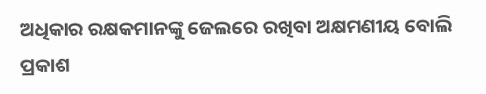ଅଧିକାର ରକ୍ଷକମାନଙ୍କୁ ଜେଲରେ ରଖିବା ଅକ୍ଷମଣୀୟ ବୋଲି ପ୍ରକାଶ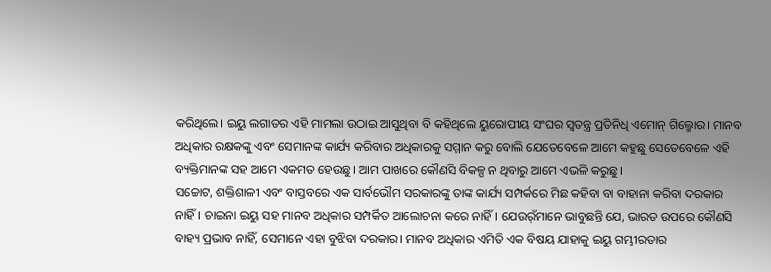କରିଥିଲେ। ଇୟୁ ଲଗାତର ଏହି ମାମଲା ଉଠାଇ ଆସୁଥିବା ବି କହିଥିଲେ ୟୁରୋପୀୟ ସଂଘର ସ୍ବତନ୍ତ୍ର ପ୍ରତିନିଧି ଏମୋନ୍ ଗିଲ୍ମୋର। ମାନବ ଅଧିକାର ରକ୍ଷକଙ୍କୁ ଏବଂ ସେମାନଙ୍କ କାର୍ଯ୍ୟ କରିବାର ଅଧିକାରକୁ ସମ୍ମାନ କରୁ ବୋଲି ଯେତେବେଳେ ଆମେ କହୁଛୁ ସେତେବେଳେ ଏହି ବ୍ୟକ୍ତିମାନଙ୍କ ସହ ଆମେ ଏକମତ ହେଉଛୁ। ଆମ ପାଖରେ କୌଣସି ବିକଳ୍ପ ନ ଥିବାରୁ ଆମେ ଏଭଳି କରୁଛୁ।
ସଚ୍ଚୋଟ, ଶକ୍ତିଶାଳୀ ଏବଂ ବାସ୍ତବରେ ଏକ ସାର୍ବଭୌମ ସରକାରଙ୍କୁ ତାଙ୍କ କାର୍ଯ୍ୟ ସମ୍ପର୍କରେ ମିଛ କହିବା ବା ବାହାନା କରିବା ଦରକାର ନାହିଁ। ଚାଇନା ଇୟୁ ସହ ମାନବ ଅଧିକାର ସମ୍ପର୍କିତ ଆଲୋଚନା କରେ ନାହିଁ। ଯେଉର୍ଁମାନେ ଭାବୁଛନ୍ତି ଯେ, ଭାରତ ଉପରେ କୌଣସି ବାହ୍ୟ ପ୍ରଭାବ ନାହିଁ, ସେମାନେ ଏହା ବୁଝିବା ଦରକାର। ମାନବ ଅଧିକାର ଏମିତି ଏକ ବିଷୟ ଯାହାକୁ ଇୟୁ ଗମ୍ଭୀରତାର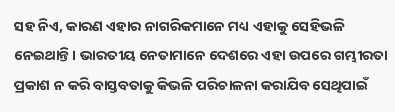ସହ ନିଏ, କାରଣ ଏହାର ନାଗରିକମାନେ ମଧ୍ୟ ଏହାକୁ ସେହିଭଳି ନେଇଥାନ୍ତି। ଭାରତୀୟ ନେତାମାନେ ଦେଶରେ ଏହା ଉପରେ ଗମ୍ଭୀରତା ପ୍ରକାଶ ନ କରି ବାସ୍ତବତାକୁ କିଭଳି ପରିଚାଳନା କରାଯିବ ସେଥିପାଇଁ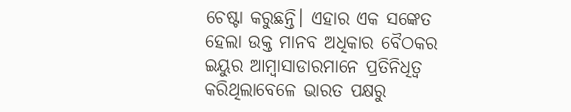ଚେଷ୍ଟା କରୁଛନ୍ତି। ଏହାର ଏକ ସଙ୍କେତ ହେଲା ଉକ୍ତ ମାନବ ଅଧିକାର ବୈଠକର ଇୟୁର ଆମ୍ବାସାଡାରମାନେ ପ୍ରତିନିଧିତ୍ୱ କରିଥିଲାବେଳେ ଭାରତ ପକ୍ଷରୁ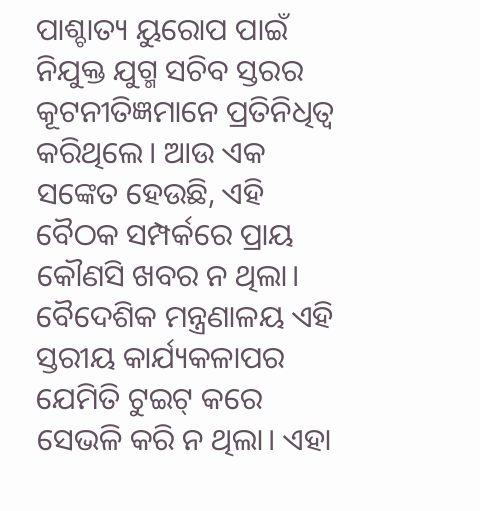ପାଶ୍ଚାତ୍ୟ ୟୁରୋପ ପାଇଁ ନିଯୁକ୍ତ ଯୁଗ୍ମ ସଚିବ ସ୍ତରର କୂଟନୀତିଜ୍ଞମାନେ ପ୍ରତିନିଧିତ୍ୱ କରିଥିଲେ। ଆଉ ଏକ ସଙ୍କେତ ହେଉଛି, ଏହି ବୈଠକ ସମ୍ପର୍କରେ ପ୍ରାୟ କୌଣସି ଖବର ନ ଥିଲା। ବୈଦେଶିକ ମନ୍ତ୍ରଣାଳୟ ଏହି ସ୍ତରୀୟ କାର୍ଯ୍ୟକଳାପର ଯେମିତି ଟୁଇଟ୍ କରେ ସେଭଳି କରି ନ ଥିଲା। ଏହା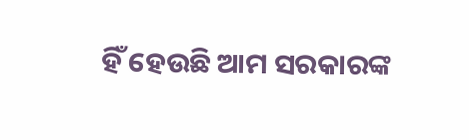ହିଁ ହେଉଛି ଆମ ସରକାରଙ୍କ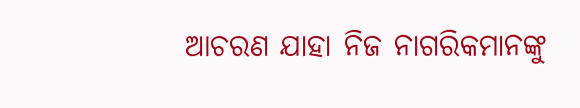ଆଚରଣ ଯାହା ନିଜ ନାଗରିକମାନଙ୍କୁ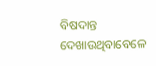ବିଷଦାନ୍ତ ଦେଖାଉଥିବାବେଳେ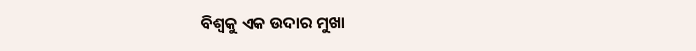ବିଶ୍ୱକୁ ଏକ ଉଦାର ମୁଖା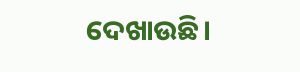ଦେଖାଉଛି।